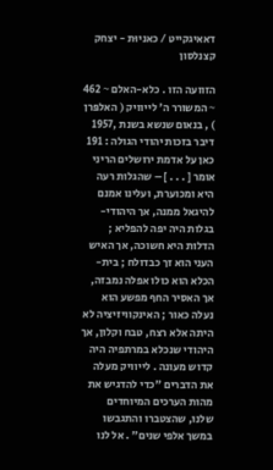דאאיגקייט / כאניוּת - יצחק קצנלסון

הזוועה הזו . כלא-האלם ~ 462 ~ המשורר ה' לייוויק ( האלפּרן ) , בנאום שנשא בשנת ,1957 דיבר בזכות יהודי הגולה : 191 כאן על אדמת ירושלים הריני אומר [ . . . ] – שהגלות רעה היא ומכוערת, ועלינו אמנם להיגאל ממנה, אך היהודי-בגלות היה יפה להפליא ; הדלות היא חשוכה, אך האיש העני הוא זך כבדולח ; בית-הכלא הוא כולו אפלה נמבזה, אך האסיר החף מפשע הוא נעלה כאור ; האינקוויזיציה לא היתה אלא רצח, טבח וקלון, אך היהודי שנכלא במרתפיה היה קדוש מעונה . לייוויק מעלה את הדברים "כדי להדגיש את מהות הערכים המיוחדים שלנו, שהצטברו והתגבשו במשך אלפי שנים" . אל לנו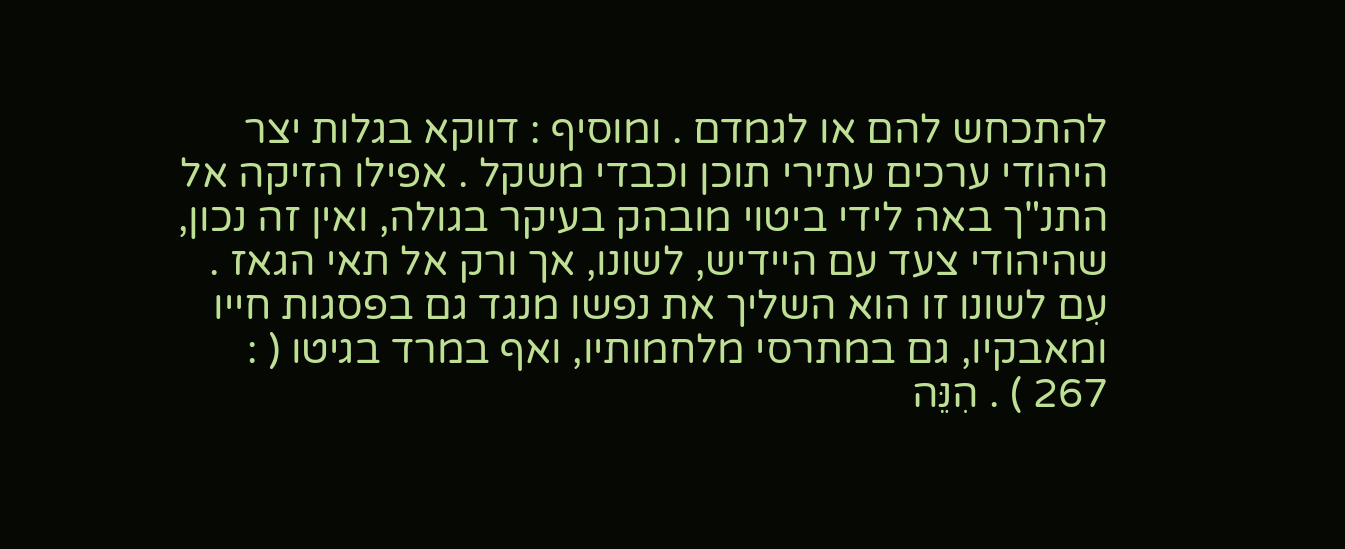להתכחש להם או לגמדם . ומוסיף : דווקא בגלות יצר היהודי ערכים עתירי תוכן וכבדי משקל . אפילו הזיקה אל התנ"ך באה לידי ביטוי מובהק בעיקר בגולה, ואין זה נכון, שהיהודי צעד עם היידיש, לשונו, אך ורק אל תאי הגאז . עִם לשונו זו הוא השליך את נפשו מנגד גם בפסגות חייו ומאבקיו, גם במתרסי מלחמותיו, ואף במרד בגיטו ( : 267 ) . הִנֵּה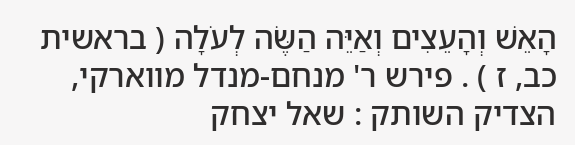הָאֵשׁ וְהָעֵצִים וְאַיֵּה הַשֶּׂה לְעֹלָה ( בראשית כב, ז ) . פירש ר' מנחם-מנדל מווארקי, הצדיק השותק : שאל יצחק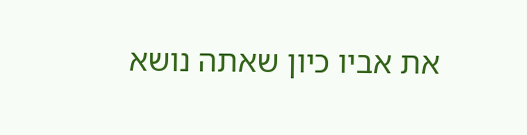את אביו כיון שאתה נושא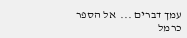עמך דברים ...  אל הספר
כרמל